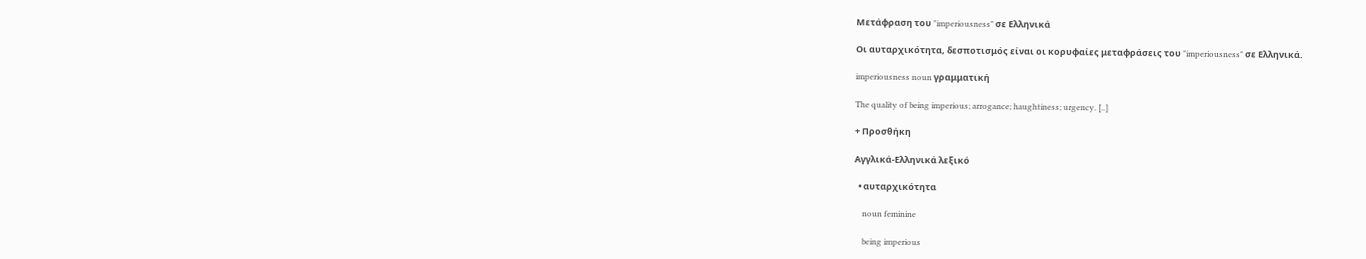Μετάφραση του "imperiousness" σε Ελληνικά

Οι αυταρχικότητα, δεσποτισμός είναι οι κορυφαίες μεταφράσεις του "imperiousness" σε Ελληνικά.

imperiousness noun γραμματική

The quality of being imperious; arrogance; haughtiness; urgency. [..]

+ Προσθήκη

Αγγλικά-Ελληνικά λεξικό

  • αυταρχικότητα

    noun feminine

    being imperious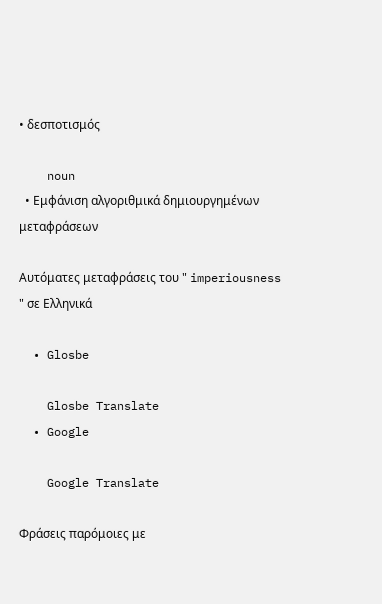• δεσποτισμός

    noun
  • Εμφάνιση αλγοριθμικά δημιουργημένων μεταφράσεων

Αυτόματες μεταφράσεις του " imperiousness " σε Ελληνικά

  • Glosbe

    Glosbe Translate
  • Google

    Google Translate

Φράσεις παρόμοιες με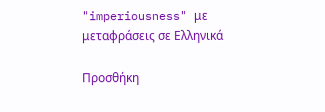"imperiousness" με μεταφράσεις σε Ελληνικά

Προσθήκη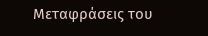Μεταφράσεις του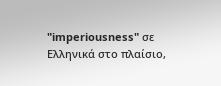"imperiousness" σε Ελληνικά στο πλαίσιο,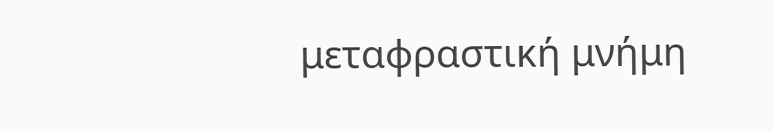μεταφραστική μνήμη